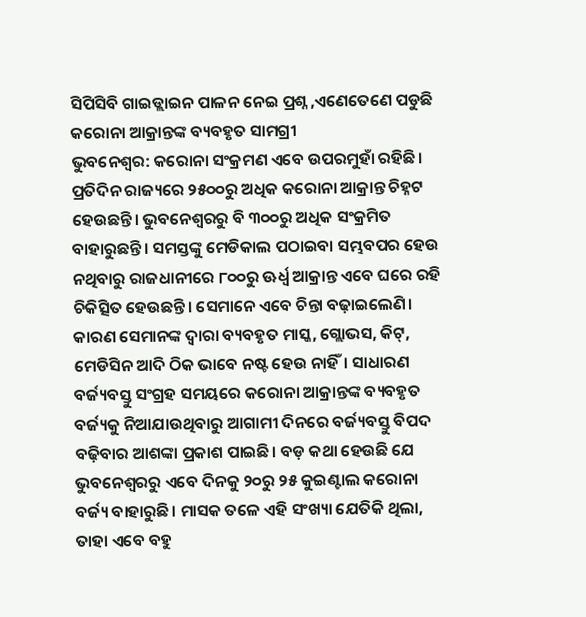ସିପିସିବି ଗାଇଡ୍ଲାଇନ ପାଳନ ନେଇ ପ୍ରଶ୍ନ ,ଏଣେତେଣେ ପଡୁଛି କରୋନା ଆକ୍ରାନ୍ତଙ୍କ ବ୍ୟବହୃତ ସାମଗ୍ରୀ
ଭୁବନେଶ୍ୱର: କରୋନା ସଂକ୍ରମଣ ଏବେ ଉପରମୁହାଁ ରହିଛି। ପ୍ରତିଦିନ ରାଜ୍ୟରେ ୨୫୦୦ରୁ ଅଧିକ କରୋନା ଆକ୍ରାନ୍ତ ଚିହ୍ନଟ ହେଉଛନ୍ତି। ଭୁବନେଶ୍ୱରରୁ ବି ୩୦୦ରୁ ଅଧିକ ସଂକ୍ରମିତ ବାହାରୁଛନ୍ତି। ସମସ୍ତଙ୍କୁ ମେଡିକାଲ ପଠାଇବା ସମ୍ଭବପର ହେଉ ନଥିବାରୁ ରାଜଧାନୀରେ ୮୦୦ରୁ ଊର୍ଧ୍ବ ଆକ୍ରାନ୍ତ ଏବେ ଘରେ ରହି ଚିକିତ୍ସିତ ହେଉଛନ୍ତି। ସେମାନେ ଏବେ ଚିନ୍ତା ବଢ଼ାଇଲେଣି। କାରଣ ସେମାନଙ୍କ ଦ୍ବାରା ବ୍ୟବହୃତ ମାସ୍କ, ଗ୍ଲୋଭସ, କିଟ୍, ମେଡିସିନ ଆଦି ଠିକ ଭାବେ ନଷ୍ଟ ହେଉ ନାହିଁ। ସାଧାରଣ ବର୍ଜ୍ୟବସ୍ତୁ ସଂଗ୍ରହ ସମୟରେ କରୋନା ଆକ୍ରାନ୍ତଙ୍କ ବ୍ୟବହୃତ ବର୍ଜ୍ୟକୁ ନିଆଯାଉଥିବାରୁ ଆଗାମୀ ଦିନରେ ବର୍ଜ୍ୟବସ୍ତୁ ବିପଦ ବଢ଼ିବାର ଆଶଙ୍କା ପ୍ରକାଶ ପାଇଛି। ବଡ଼ କଥା ହେଉଛି ଯେ ଭୁବନେଶ୍ୱରରୁ ଏବେ ଦିନକୁ ୨୦ରୁ ୨୫ କୁଇଣ୍ଟାଲ କରୋନା ବର୍ଜ୍ୟ ବାହାରୁଛି। ମାସକ ତଳେ ଏହି ସଂଖ୍ୟା ଯେତିକି ଥିଲା, ତାହା ଏବେ ବହୁ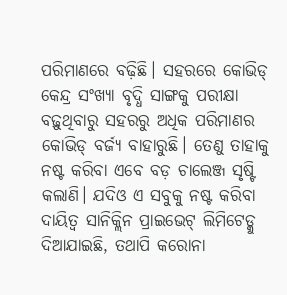ପରିମାଣରେ ବଢ଼ିଛି। ସହରରେ କୋଭିଡ୍ କେନ୍ଦ୍ର ସଂଖ୍ୟା ବୃଦ୍ଧି ସାଙ୍ଗକୁ ପରୀକ୍ଷା ବଢ଼ୁଥିବାରୁ ସହରରୁ ଅଧିକ ପରିମାଣର କୋଭିଡ୍ ବର୍ଜ୍ୟ ବାହାରୁଛି। ତେଣୁ ତାହାକୁ ନଷ୍ଟ କରିବା ଏବେ ବଡ଼ ଚାଲେଞ୍ଜ ସୃଷ୍ଟି କଲାଣି। ଯଦିଓ ଏ ସବୁକୁ ନଷ୍ଟ କରିବା ଦାୟିତ୍ୱ ସାନିକ୍ଲିନ ପ୍ରାଇଭେଟ୍ ଲିମିଟେଡ୍କୁ ଦିଆଯାଇଛି, ତଥାପି କରୋନା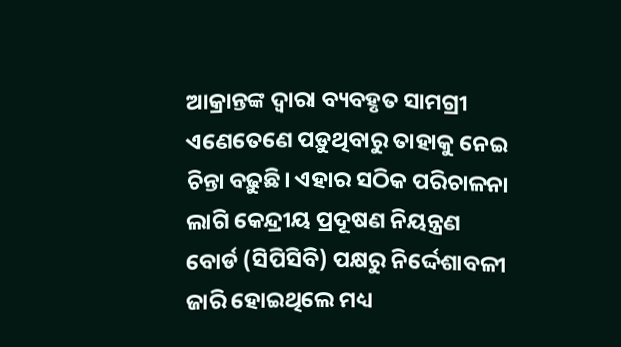ଆକ୍ରାନ୍ତଙ୍କ ଦ୍ୱାରା ବ୍ୟବହୃତ ସାମଗ୍ରୀ ଏଣେତେଣେ ପଡ଼ୁଥିବାରୁ ତାହାକୁ ନେଇ ଚିନ୍ତା ବଢ଼ୁଛି। ଏହାର ସଠିକ ପରିଚାଳନା ଲାଗି କେନ୍ଦ୍ରୀୟ ପ୍ରଦୂଷଣ ନିୟନ୍ତ୍ରଣ ବୋର୍ଡ (ସିପିସିବି) ପକ୍ଷରୁ ନିର୍ଦ୍ଦେଶାବଳୀ ଜାରି ହୋଇଥିଲେ ମଧ୍ୟ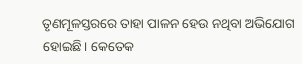ତୃଣମୂଳସ୍ତରରେ ତାହା ପାଳନ ହେଉ ନଥିବା ଅଭିଯୋଗ ହୋଇଛି। କେତେକ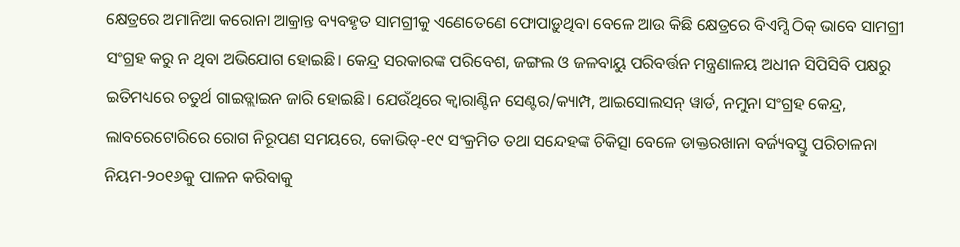କ୍ଷେତ୍ରରେ ଅମାନିଆ କରୋନା ଆକ୍ରାନ୍ତ ବ୍ୟବହୃତ ସାମଗ୍ରୀକୁ ଏଣେତେଣେ ଫୋପାଡ଼ୁଥିବା ବେଳେ ଆଉ କିଛି କ୍ଷେତ୍ରରେ ବିଏମ୍ସି ଠିକ୍ ଭାବେ ସାମଗ୍ରୀ ସଂଗ୍ରହ କରୁ ନ ଥିବା ଅଭିଯୋଗ ହୋଇଛି। କେନ୍ଦ୍ର ସରକାରଙ୍କ ପରିବେଶ, ଜଙ୍ଗଲ ଓ ଜଳବାୟୁ ପରିବର୍ତ୍ତନ ମନ୍ତ୍ରଣାଳୟ ଅଧୀନ ସିପିସିବି ପକ୍ଷରୁ ଇତିମଧ୍ୟରେ ଚତୁର୍ଥ ଗାଇଡ୍ଲାଇନ ଜାରି ହୋଇଛି। ଯେଉଁଥିରେ କ୍ୱାରାଣ୍ଟିନ ସେଣ୍ଟର/କ୍ୟାମ୍ପ, ଆଇସୋଲସନ୍ ୱାର୍ଡ, ନମୁନା ସଂଗ୍ରହ କେନ୍ଦ୍ର, ଲାବରେଟୋରିରେ ରୋଗ ନିରୂପଣ ସମୟରେ, କୋଭିଡ୍-୧୯ ସଂକ୍ରମିତ ତଥା ସନ୍ଦେହଙ୍କ ଚିକିତ୍ସା ବେଳେ ଡାକ୍ତରଖାନା ବର୍ଜ୍ୟବସ୍ତୁ ପରିଚାଳନା ନିୟମ-୨୦୧୬କୁ ପାଳନ କରିବାକୁ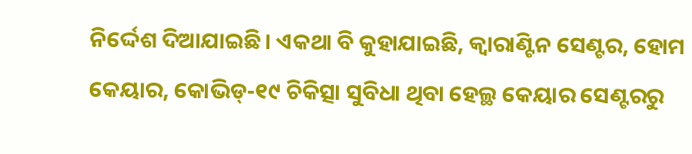ନିର୍ଦ୍ଦେଶ ଦିଆଯାଇଛି। ଏକଥା ବି କୁହାଯାଇଛି, କ୍ୱାରାଣ୍ଟିନ ସେଣ୍ଟର, ହୋମ କେୟାର, କୋଭିଡ୍-୧୯ ଚିକିତ୍ସା ସୁବିଧା ଥିବା ହେଲ୍ଥ କେୟାର ସେଣ୍ଟରରୁ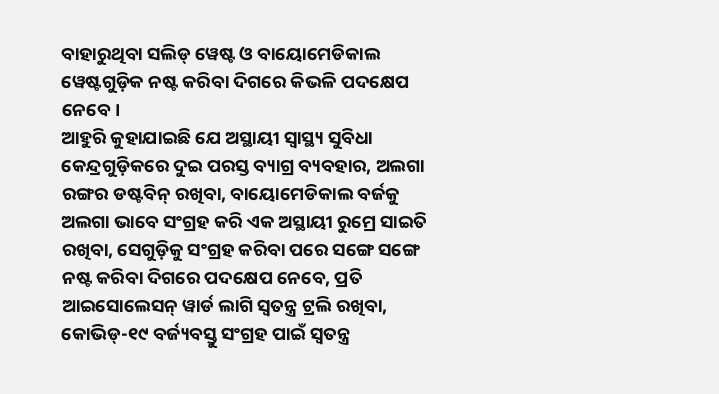ବାହାରୁଥିବା ସଲିଡ୍ ୱେଷ୍ଟ ଓ ବାୟୋମେଡିକାଲ ୱେଷ୍ଟଗୁଡ଼ିକ ନଷ୍ଟ କରିବା ଦିଗରେ କିଭଳି ପଦକ୍ଷେପ ନେବେ।
ଆହୁରି କୁହାଯାଇଛି ଯେ ଅସ୍ଥାୟୀ ସ୍ୱାସ୍ଥ୍ୟ ସୁବିଧା କେନ୍ଦ୍ରଗୁଡ଼ିକରେ ଦୁଇ ପରସ୍ତ ବ୍ୟାଗ୍ର ବ୍ୟବହାର, ଅଲଗା ରଙ୍ଗର ଡଷ୍ଟବିନ୍ ରଖିବା, ବାୟୋମେଡିକାଲ ବର୍ଜକୁ ଅଲଗା ଭାବେ ସଂଗ୍ରହ କରି ଏକ ଅସ୍ଥାୟୀ ରୁମ୍ରେ ସାଇତି ରଖିବା, ସେଗୁଡ଼ିକୁ ସଂଗ୍ରହ କରିବା ପରେ ସଙ୍ଗେ ସଙ୍ଗେ ନଷ୍ଟ କରିବା ଦିଗରେ ପଦକ୍ଷେପ ନେବେ, ପ୍ରତି ଆଇସୋଲେସନ୍ ୱାର୍ଡ ଲାଗି ସ୍ୱତନ୍ତ୍ର ଟ୍ରଲି ରଖିବା, କୋଭିଡ୍-୧୯ ବର୍ଜ୍ୟବସ୍ତୁ ସଂଗ୍ରହ ପାଇଁ ସ୍ୱତନ୍ତ୍ର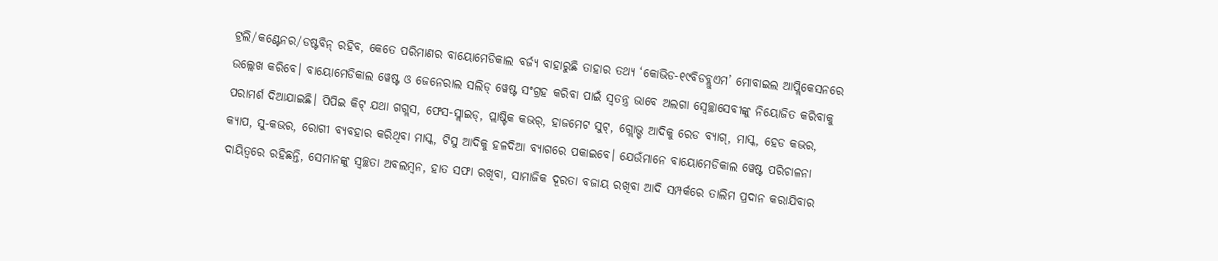ଟ୍ରଲି/କଣ୍ଟେନର/ଡଷ୍ଟବିନ୍ ରହିବ, କେତେ ପରିମାଣର ବାୟୋମେଡିକାଲ ବର୍ଜ୍ୟ ବାହାରୁଛି ତାହାର ତଥ୍ୟ ‘କୋଭିଡ-୧୯ବିଡବ୍ଲୁଏମ’ ମୋବାଇଲ ଆପ୍ଲିକେସନରେ ଉଲ୍ଲେଖ କରିବେ। ବାୟୋମେଡିକାଲ ୱେଷ୍ଟ ଓ ଜେନେରାଲ ସଲିଡ୍ ୱେଷ୍ଟ ସଂଗ୍ରହ କରିବା ପାଇଁ ସ୍ୱତନ୍ତ୍ର ଭାବେ ଅଲଗା ସ୍ବେଚ୍ଛାସେବୀଙ୍କୁ ନିୟୋଜିତ କରିବାକୁ ପରାମର୍ଶ ଦିଆଯାଇଛି। ପିପିଇ କିଟ୍ ଯଥା ଗଗ୍ଲସ, ଫେସ-ସ୍ଲାଇଡ୍, ପ୍ଲାଷ୍ଟିକ କଭର୍, ହାଜମେଟ ସୁଟ୍, ଗ୍ଲୋଭ୍ସ୍ ଆଦିକୁ ରେଡ ବ୍ୟାଗ୍, ମାସ୍କ, ହେଡ କଭର, କ୍ୟାପ, ସୁ-କଭର, ରୋଗୀ ବ୍ୟବହାର କରିଥିବା ମାସ୍କ, ଟିସୁ ଆଦିକୁ ହଳଦିଆ ବ୍ୟାଗରେ ପକାଇବେ। ଯେଉଁମାନେ ବାୟୋମେଡିକାଲ ୱେଷ୍ଟ ପରିଚାଳନା ଦାୟିତ୍ୱରେ ରହିଛନ୍ତି, ସେମାନଙ୍କୁ ସ୍ୱଚ୍ଛତା ଅବଲମ୍ବନ, ହାତ ସଫା ରଖିବା, ସାମାଜିକ ଦୂରତା ବଜାୟ ରଖିବା ଆଦି ସମ୍ପର୍କରେ ତାଲିମ ପ୍ରଦାନ କରାଯିବାର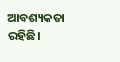ଆବଶ୍ୟକତା ରହିଛି।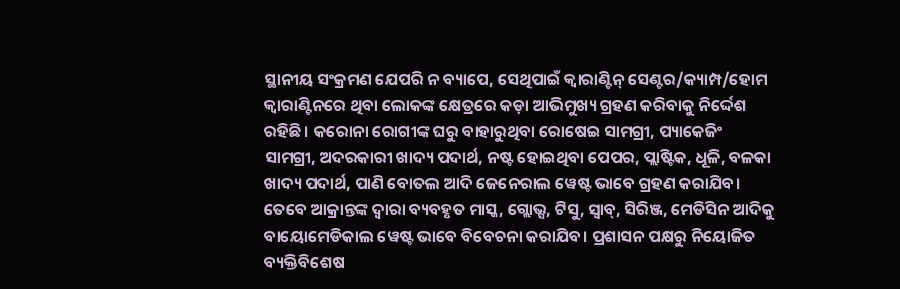ସ୍ଥାନୀୟ ସଂକ୍ରମଣ ଯେପରି ନ ବ୍ୟାପେ, ସେଥିପାଇଁ କ୍ୱାରାଣ୍ଟିନ୍ ସେଣ୍ଟର/କ୍ୟାମ୍ପ/ହୋମ କ୍ୱାରାଣ୍ଟିନରେ ଥିବା ଲୋକଙ୍କ କ୍ଷେତ୍ରରେ କଡ଼ା ଆଭିମୁଖ୍ୟ ଗ୍ରହଣ କରିବାକୁ ନିର୍ଦ୍ଦେଶ ରହିଛି। କରୋନା ରୋଗୀଙ୍କ ଘରୁ ବାହାରୁଥିବା ରୋଷେଇ ସାମଗ୍ରୀ, ପ୍ୟାକେଜିଂ ସାମଗ୍ରୀ, ଅଦରକାରୀ ଖାଦ୍ୟ ପଦାର୍ଥ, ନଷ୍ଟ ହୋଇଥିବା ପେପର, ପ୍ଲାଷ୍ଟିକ, ଧୂଳି, ବଳକା ଖାଦ୍ୟ ପଦାର୍ଥ, ପାଣି ବୋତଲ ଆଦି ଜେନେରାଲ ୱେଷ୍ଟ ଭାବେ ଗ୍ରହଣ କରାଯିବ। ତେବେ ଆକ୍ରାନ୍ତଙ୍କ ଦ୍ୱାରା ବ୍ୟବହୃତ ମାସ୍କ, ଗ୍ଲୋଭ୍ସ, ଟିସୁ, ସ୍ୱାବ୍, ସିରିଞ୍ଜ, ମେଡିସିନ ଆଦିକୁ ବାୟୋମେଡିକାଲ ୱେଷ୍ଟ ଭାବେ ବିବେଚନା କରାଯିବ। ପ୍ରଶାସନ ପକ୍ଷରୁ ନିୟୋଜିତ ବ୍ୟକ୍ତିବିଶେଷ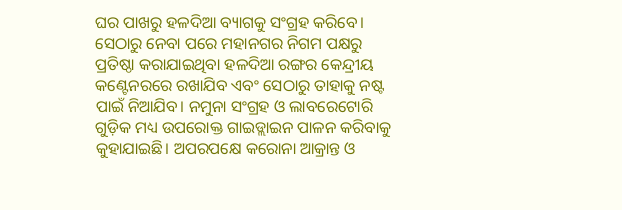ଘର ପାଖରୁ ହଳଦିଆ ବ୍ୟାଗକୁ ସଂଗ୍ରହ କରିବେ। ସେଠାରୁ ନେବା ପରେ ମହାନଗର ନିଗମ ପକ୍ଷରୁ ପ୍ରତିଷ୍ଠା କରାଯାଇଥିବା ହଳଦିଆ ରଙ୍ଗର କେନ୍ଦ୍ରୀୟ କଣ୍ଟେନରରେ ରଖାଯିବ ଏବଂ ସେଠାରୁ ତାହାକୁ ନଷ୍ଟ ପାଇଁ ନିଆଯିବ। ନମୁନା ସଂଗ୍ରହ ଓ ଲାବରେଟୋରି ଗୁଡ଼ିକ ମଧ୍ୟ ଉପରୋକ୍ତ ଗାଇଡ୍ଲାଇନ ପାଳନ କରିବାକୁ କୁହାଯାଇଛି। ଅପରପକ୍ଷେ କରୋନା ଆକ୍ରାନ୍ତ ଓ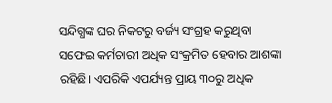ସନ୍ଦିଗ୍ଧଙ୍କ ଘର ନିକଟରୁ ବର୍ଜ୍ୟ ସଂଗ୍ରହ କରୁଥିବା ସଫେଇ କର୍ମଚାରୀ ଅଧିକ ସଂକ୍ରମିତ ହେବାର ଆଶଙ୍କା ରହିଛି। ଏପରିକି ଏପର୍ଯ୍ୟନ୍ତ ପ୍ରାୟ ୩୦ରୁ ଅଧିକ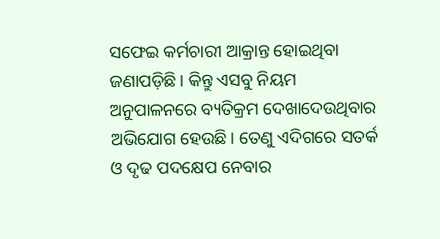ସଫେଇ କର୍ମଚାରୀ ଆକ୍ରାନ୍ତ ହୋଇଥିବା ଜଣାପଡ଼ିଛି। କିନ୍ତୁ ଏସବୁ ନିୟମ ଅନୁପାଳନରେ ବ୍ୟତିକ୍ରମ ଦେଖାଦେଉଥିବାର ଅଭିଯୋଗ ହେଉଛି। ତେଣୁ ଏଦିଗରେ ସତର୍କ ଓ ଦୃଢ ପଦକ୍ଷେପ ନେବାର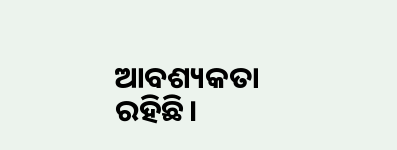ଆବଶ୍ୟକତା ରହିଛି।